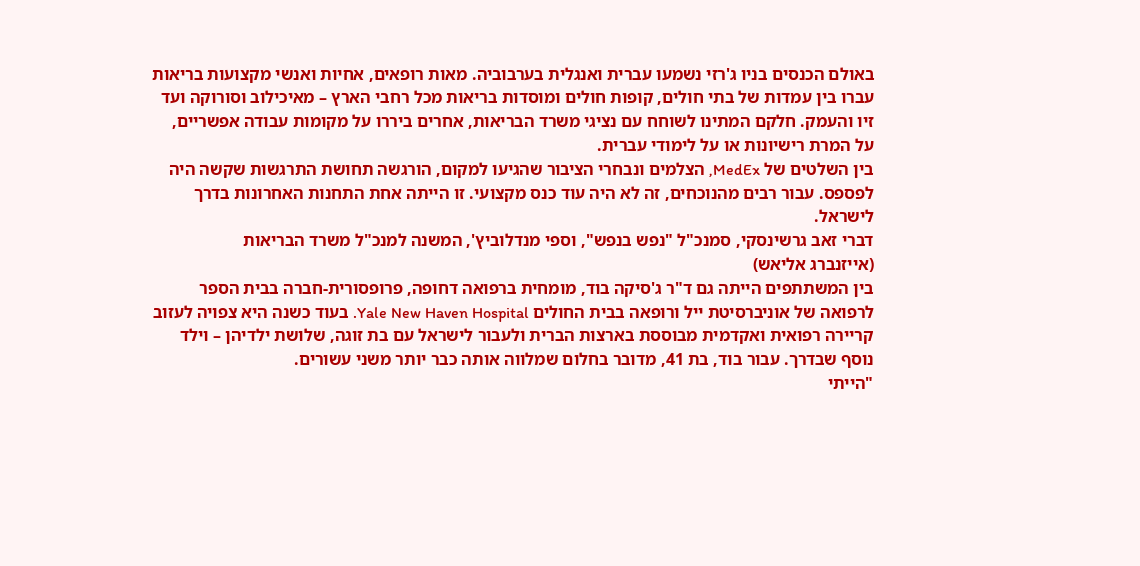באולם הכנסים בניו ג'רזי נשמעו עברית ואנגלית בערבוביה. מאות רופאים, אחיות ואנשי מקצועות בריאות עברו בין עמדות של בתי חולים, קופות חולים ומוסדות בריאות מכל רחבי הארץ – מאיכילוב וסורוקה ועד זיו והעמק. חלקם המתינו לשוחח עם נציגי משרד הבריאות, אחרים ביררו על מקומות עבודה אפשריים, על המרת רישיונות או על לימודי עברית.
בין השלטים של MedEx, הצלמים ונבחרי הציבור שהגיעו למקום, הורגשה תחושת התרגשות שקשה היה לפספס. עבור רבים מהנוכחים, זה לא היה עוד כנס מקצועי. זו הייתה אחת התחנות האחרונות בדרך לישראל.
דברי זאב גרשינסקי, סמנכ"ל "נפש בנפש", וספי מנדלוביץ', המשנה למנכ"ל משרד הבריאות
(אייזנברג אליאש)
בין המשתתפים הייתה גם ד"ר ג'סיקה בוד, מומחית ברפואה דחופה, פרופסורית-חברה בבית הספר לרפואה של אוניברסיטת ייל ורופאה בבית החולים Yale New Haven Hospital. בעוד כשנה היא צפויה לעזוב קריירה רפואית ואקדמית מבוססת בארצות הברית ולעבור לישראל עם בת זוגה, שלושת ילדיהן – וילד נוסף שבדרך. עבור בוד, בת 41, מדובר בחלום שמלווה אותה כבר יותר משני עשורים.
"הייתי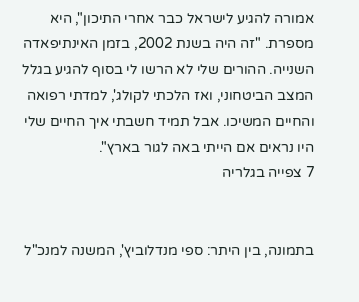אמורה להגיע לישראל כבר אחרי התיכון", היא מספרת. "זה היה בשנת 2002, בזמן האינתיפאדה השנייה. ההורים שלי לא הרשו לי בסוף להגיע בגלל המצב הביטחוני, ואז הלכתי לקולג', למדתי רפואה והחיים המשיכו. אבל תמיד חשבתי איך החיים שלי היו נראים אם הייתי באה לגור בארץ".
7 צפייה בגלריה


בתמונה, בין היתר: ספי מנדלוביץ', המשנה למנכ"ל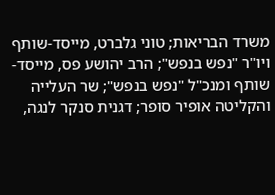משרד הבריאות; טוני גלברט, מייסד-שותף ויו"ר "נפש בנפש"; הרב יהושע פס, מייסד-שותף ומנכ"ל "נפש בנפש"; שר העלייה והקליטה אופיר סופר; דגנית סנקר לנגה,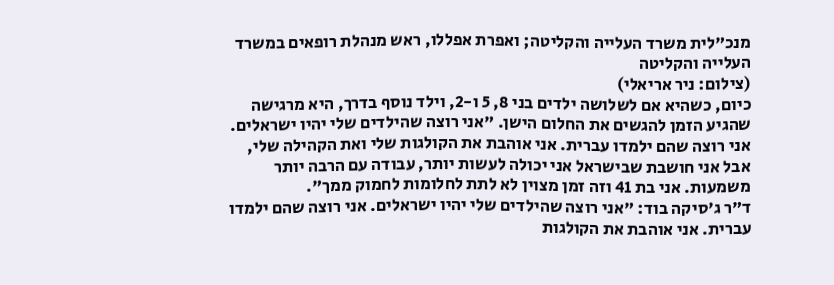מנכ"לית משרד העלייה והקליטה; ואפרת אפללו, ראש מנהלת רופאים במשרד העלייה והקליטה
(צילום: ניר אריאלי)
כיום, כשהיא אם לשלושה ילדים בני 8, 5 ו-2, וילד נוסף בדרך, היא מרגישה שהגיע הזמן להגשים את החלום הישן. "אני רוצה שהילדים שלי יהיו ישראלים. אני רוצה שהם ילמדו עברית. אני אוהבת את הקולגות שלי ואת הקהילה שלי, אבל אני חושבת שבישראל אני יכולה לעשות יותר, עבודה עם הרבה יותר משמעות. אני בת 41 וזה זמן מצוין לא לתת לחלומות לחמוק ממך".
ד"ר ג'סיקה בוד: "אני רוצה שהילדים שלי יהיו ישראלים. אני רוצה שהם ילמדו עברית. אני אוהבת את הקולגות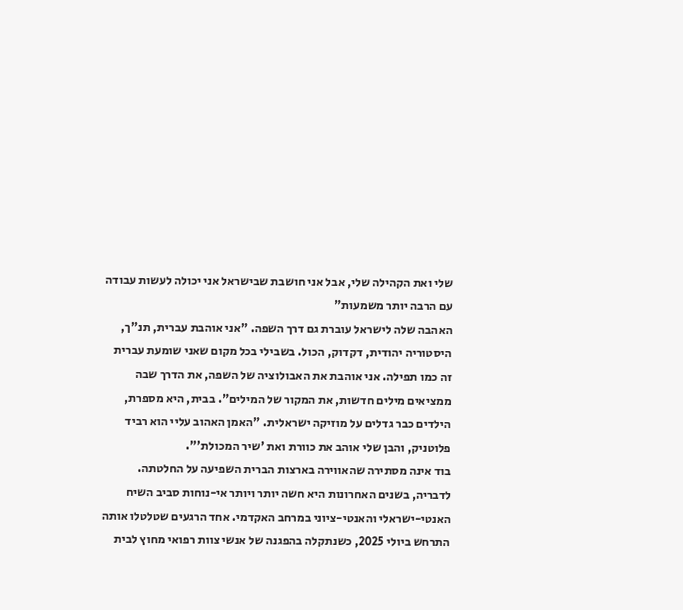שלי ואת הקהילה שלי, אבל אני חושבת שבישראל אני יכולה לעשות עבודה עם הרבה יותר משמעות"
האהבה שלה לישראל עוברת גם דרך השפה. "אני אוהבת עברית, תנ"ך, היסטוריה יהודית, דקדוק, הכול. בשבילי בכל מקום שאני שומעת עברית זה כמו תפילה. אני אוהבת את האבולוציה של השפה, את הדרך שבה ממציאים מילים חדשות, את המקור של המילים". בבית, היא מספרת, הילדים כבר גדלים על מוזיקה ישראלית. "האמן האהוב עליי הוא רביד פלוטניק, והבן שלי אוהב את כוורת ואת 'שיר המכולת'".
בוד אינה מסתירה שהאווירה בארצות הברית השפיעה על החלטתה. לדבריה, בשנים האחרונות היא חשה יותר ויותר אי-נוחות סביב השיח האנטי-ישראלי והאנטי-ציוני במרחב האקדמי. אחד הרגעים שטלטלו אותה התרחש ביולי 2025, כשנתקלה בהפגנה של אנשי צוות רפואי מחוץ לבית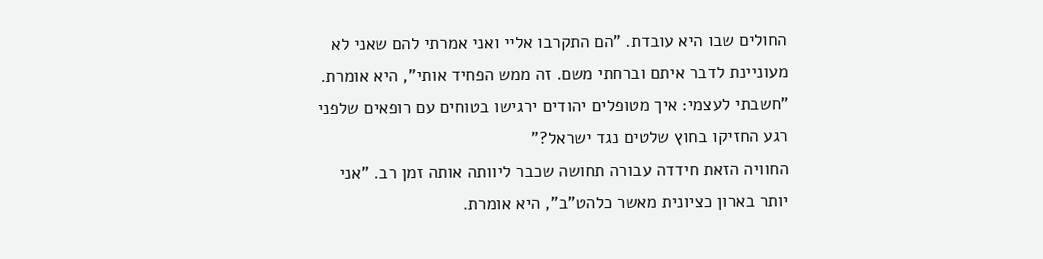החולים שבו היא עובדת. "הם התקרבו אליי ואני אמרתי להם שאני לא מעוניינת לדבר איתם וברחתי משם. זה ממש הפחיד אותי", היא אומרת. "חשבתי לעצמי: איך מטופלים יהודים ירגישו בטוחים עם רופאים שלפני רגע החזיקו בחוץ שלטים נגד ישראל?"
החוויה הזאת חידדה עבורה תחושה שכבר ליוותה אותה זמן רב. "אני יותר בארון כציונית מאשר כלהט"ב", היא אומרת.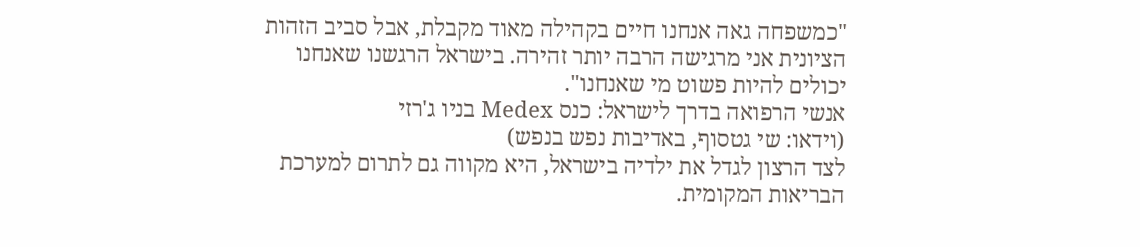"כמשפחה גאה אנחנו חיים בקהילה מאוד מקבלת, אבל סביב הזהות הציונית אני מרגישה הרבה יותר זהירה. בישראל הרגשנו שאנחנו יכולים להיות פשוט מי שאנחנו".
אנשי הרפואה בדרך לישראל: כנס Medex בניו ג'רזי
(וידאו: שי גטסוף, באדיבות נפש בנפש)
לצד הרצון לגדל את ילדיה בישראל, היא מקווה גם לתרום למערכת הבריאות המקומית.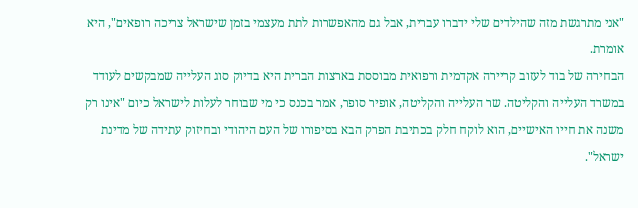"אני מתרגשת מזה שהילדים שלי ידברו עברית, אבל גם מהאפשרות לתת מעצמי בזמן שישראל צריכה רופאים", היא אומרת.
הבחירה של בוד לעזוב קריירה אקדמית ורפואית מבוססת בארצות הברית היא בדיוק סוג העלייה שמבקשים לעודד במשרד העלייה והקליטה. שר העלייה והקליטה, אופיר סופר, אמר בכנס כי מי שבוחר לעלות לישראל כיום "אינו רק משנה את חייו האישיים, הוא לוקח חלק בכתיבת הפרק הבא בסיפורו של העם היהודי ובחיזוק עתידה של מדינת ישראל".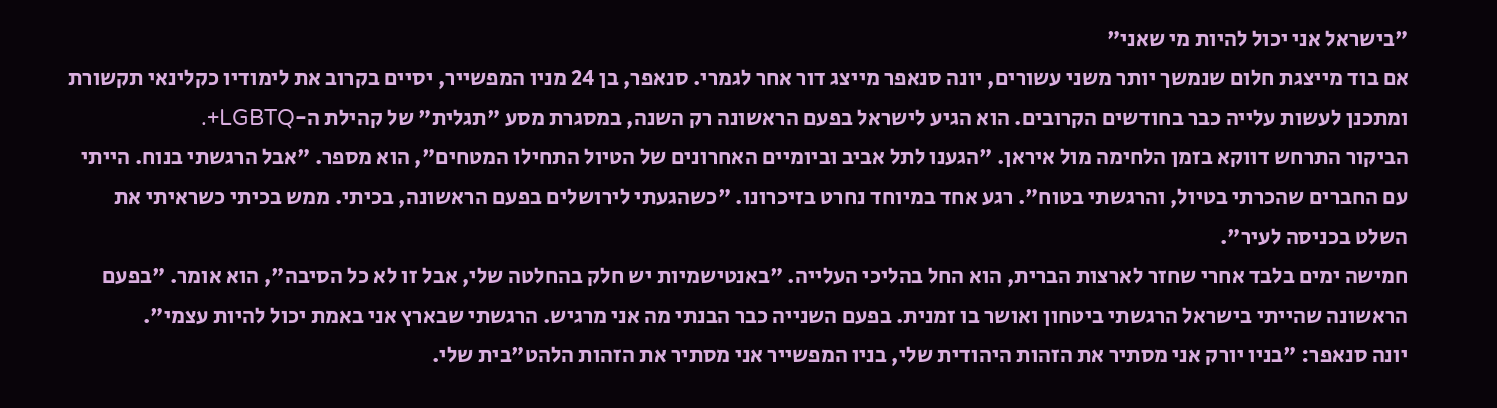"בישראל אני יכול להיות מי שאני"
אם בוד מייצגת חלום שנמשך יותר משני עשורים, יונה סנאפר מייצג דור אחר לגמרי. סנאפר, בן 24 מניו המפשייר, יסיים בקרוב את לימודיו כקלינאי תקשורת ומתכנן לעשות עלייה כבר בחודשים הקרובים. הוא הגיע לישראל בפעם הראשונה רק השנה, במסגרת מסע "תגלית" של קהילת ה-LGBTQ+.
הביקור התרחש דווקא בזמן הלחימה מול איראן. "הגענו לתל אביב וביומיים האחרונים של הטיול התחילו המטחים", הוא מספר. "אבל הרגשתי בנוח. הייתי עם החברים שהכרתי בטיול, והרגשתי בטוח". רגע אחד במיוחד נחרט בזיכרונו. "כשהגעתי לירושלים בפעם הראשונה, בכיתי. ממש בכיתי כשראיתי את השלט בכניסה לעיר".
חמישה ימים בלבד אחרי שחזר לארצות הברית, הוא החל בהליכי העלייה. "באנטישמיות יש חלק בהחלטה שלי, אבל זו לא כל הסיבה", הוא אומר. "בפעם הראשונה שהייתי בישראל הרגשתי ביטחון ואושר בו זמנית. בפעם השנייה כבר הבנתי מה אני מרגיש. הרגשתי שבארץ אני באמת יכול להיות עצמי".
יונה סנאפר: "בניו יורק אני מסתיר את הזהות היהודית שלי, בניו המפשייר אני מסתיר את הזהות הלהט"בית שלי.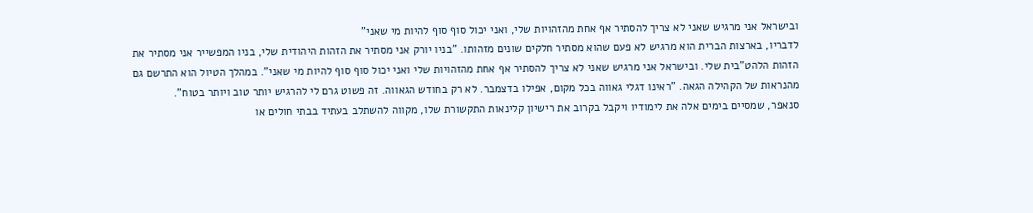ובישראל אני מרגיש שאני לא צריך להסתיר אף אחת מהזהויות שלי, ואני יכול סוף סוף להיות מי שאני"
לדבריו, בארצות הברית הוא מרגיש לא פעם שהוא מסתיר חלקים שונים מזהותו. "בניו יורק אני מסתיר את הזהות היהודית שלי, בניו המפשייר אני מסתיר את הזהות הלהט"בית שלי. ובישראל אני מרגיש שאני לא צריך להסתיר אף אחת מהזהויות שלי ואני יכול סוף סוף להיות מי שאני". במהלך הטיול הוא התרשם גם מהנראות של הקהילה הגאה. "ראינו דגלי גאווה בכל מקום, אפילו בדצמבר. לא רק בחודש הגאווה. זה פשוט גרם לי להרגיש יותר טוב ויותר בטוח".
סנאפר, שמסיים בימים אלה את לימודיו ויקבל בקרוב את רישיון קלינאות התקשורת שלו, מקווה להשתלב בעתיד בבתי חולים או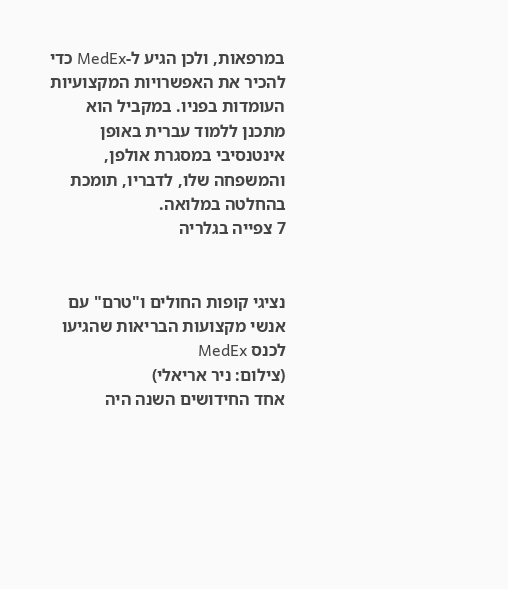במרפאות, ולכן הגיע ל-MedEx כדי להכיר את האפשרויות המקצועיות העומדות בפניו. במקביל הוא מתכנן ללמוד עברית באופן אינטנסיבי במסגרת אולפן, והמשפחה שלו, לדבריו, תומכת בהחלטה במלואה.
7 צפייה בגלריה


נציגי קופות החולים ו"טרם" עם אנשי מקצועות הבריאות שהגיעו לכנס MedEx
(צילום: ניר אריאלי)
אחד החידושים השנה היה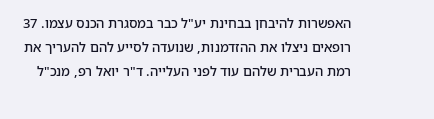האפשרות להיבחן בבחינת יע"ל כבר במסגרת הכנס עצמו. 37 רופאים ניצלו את ההזדמנות, שנועדה לסייע להם להעריך את רמת העברית שלהם עוד לפני העלייה. ד"ר יואל רפ, מנכ"ל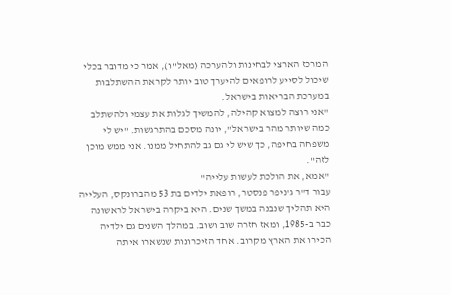המרכז הארצי לבחינות ולהערכה (מאל"ו), אמר כי מדובר בכלי שיכול לסייע לרופאים להיערך טוב יותר לקראת ההשתלבות במערכת הבריאות בישראל.
"אני רוצה למצוא קהילה, להמשיך לגלות את עצמי ולהשתלב כמה שיותר מהר בישראל", יונה מסכם בהתרגשות. "יש לי משפחה בחיפה, כך שיש לי גם גב להתחיל ממנו. אני ממש מוכן לזה".
"אמא, את הולכת לעשות עלייה"
עבור ד"ר ג'ניפר פנסטר, רופאת ילדים בת 53 מהברונקס, העלייה היא תהליך שנבנה במשך שנים. היא ביקרה בישראל לראשונה כבר ב-1985, ומאז חזרה שוב ושוב. במהלך השנים גם ילדיה הכירו את הארץ מקרוב. אחד הזיכרונות שנשארו איתה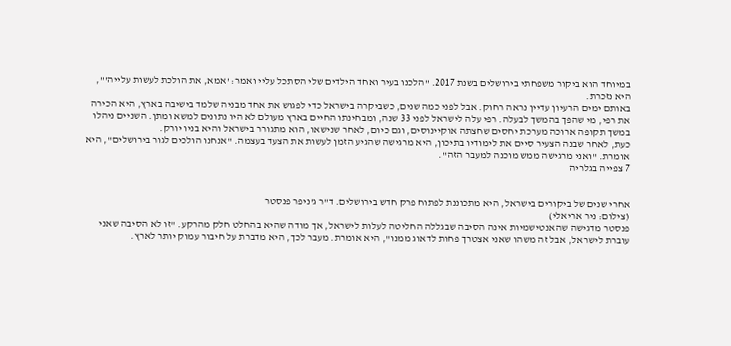במיוחד הוא ביקור משפחתי בירושלים בשנת 2017. "הלכנו בעיר ואחד הילדים שלי הסתכל עליי ואמר: 'אמא, את הולכת לעשות עלייה'", היא נזכרת.
באותם ימים הרעיון עדיין נראה רחוק. אבל לפני כמה שנים, כשביקרה בישראל כדי לפגוש את אחד מבניה שלמד בישיבה בארץ, היא הכירה את רפי, מי שהפך בהמשך לבעלה. רפי עלה לישראל לפני 33 שנה, ומבחינתו החיים בארץ מעולם לא היו נתונים למשא ומתן. השניים ניהלו במשך תקופה ארוכה מערכת יחסים שחצתה אוקיינוסים, וגם כיום, לאחר שנישאו, הוא מתגורר בישראל והיא בניו יורק.
כעת, לאחר שבנה הצעיר סיים את לימודיו בתיכון, היא מרגישה שהגיע הזמן לעשות את הצעד בעצמה. "אנחנו הולכים לגור בירושלים", היא אומרת. "ואני מרגישה ממש מוכנה למעבר הזה".
7 צפייה בגלריה


אחרי שנים של ביקורים בישראל, היא מתכוננת לפתוח פרק חדש בירושלים. ד"ר ג'ניפר פנסטר
(צילום: ניר אריאלי)
פנסטר מדגישה שהאנטישמיות אינה הסיבה שבגללה החליטה לעלות לישראל, אך מודה שהיא בהחלט חלק מהרקע. "זו לא הסיבה שאני עוברת לישראל, אבל זה משהו שאני אצטרך פחות לדאוג ממנו", היא אומרת. מעבר לכך, היא מדברת על חיבור עמוק יותר לארץ.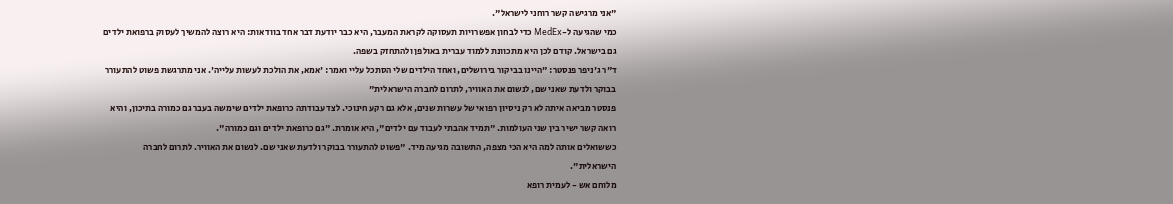"אני מרגישה קשר רוחני לישראל".
כמי שהגיעה ל-MedEx כדי לבחון אפשרויות תעסוקה לקראת המעבר, היא כבר יודעת דבר אחד בוודאות: היא רוצה להמשיך לעסוק ברפואת ילדים גם בישראל. קודם לכן היא מתכוונת ללמוד עברית באולפן ולהתחזק בשפה.
ד"ר ג'ניפר פנסטר: "היינו בביקור בירושלים, ואחד הילדים שלי הסתכל עליי ואמר: 'אמא, את הולכת לעשות עלייה'. אני מתרגשת פשוט להתעורר בבוקר ולדעת שאני שם, לנשום את האוויר, לתרום לחברה הישראלית"
פנסטר מביאה איתה לא רק ניסיון רפואי של עשרות שנים, אלא גם רקע חינוכי. לצד עבודתה כרופאת ילדים שימשה בעבר גם כמורה בתיכון, והיא רואה קשר ישיר בין שני העולמות. "תמיד אהבתי לעבוד עם ילדים", היא אומרת. "גם כרופאת ילדים וגם כמורה".
כששואלים אותה למה היא הכי מצפה, התשובה מגיעה מיד. "פשוט להתעורר בבוקר ולדעת שאני שם. לנשום את האוויר. לתרום לחברה הישראלית".
מלוחם אש - לעמית רופא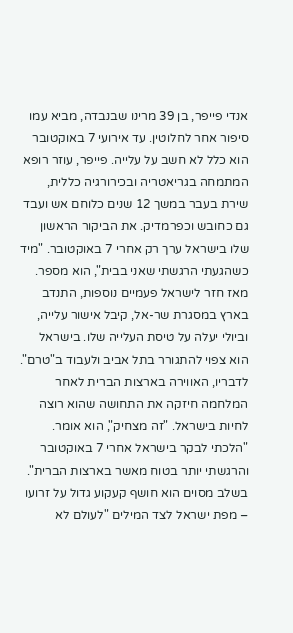אנדי פייפר, בן 39 מרינו שבנבדה, מביא עמו סיפור אחר לחלוטין. עד אירועי 7 באוקטובר הוא כלל לא חשב על עלייה. פייפר, עוזר רופא המתמחה בגריאטריה ובכירורגיה כללית, שירת בעבר במשך 12 שנים כלוחם אש ועבד גם כחובש וכפרמדיק. את הביקור הראשון שלו בישראל ערך רק אחרי 7 באוקטובר. "מיד כשהגעתי הרגשתי שאני בבית", הוא מספר.
מאז חזר לישראל פעמיים נוספות, התנדב בארץ במסגרת שר-אל, קיבל אישור עלייה, וביולי יעלה על טיסת העלייה שלו. בישראל הוא צפוי להתגורר בתל אביב ולעבוד ב"טרם". לדבריו, האווירה בארצות הברית לאחר המלחמה חיזקה את התחושה שהוא רוצה לחיות בישראל. "זה מצחיק", הוא אומר. "הלכתי לבקר בישראל אחרי 7 באוקטובר והרגשתי יותר בטוח מאשר בארצות הברית".
בשלב מסוים הוא חושף קעקוע גדול על זרועו – מפת ישראל לצד המילים "לעולם לא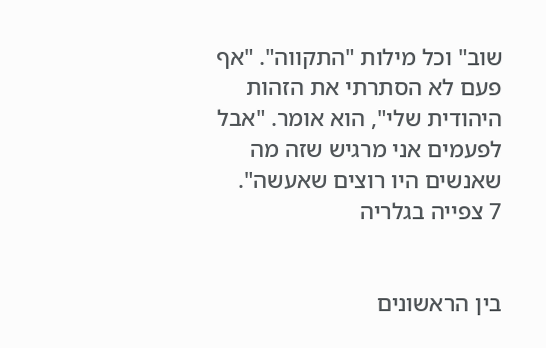שוב" וכל מילות "התקווה". "אף פעם לא הסתרתי את הזהות היהודית שלי", הוא אומר. "אבל לפעמים אני מרגיש שזה מה שאנשים היו רוצים שאעשה".
7 צפייה בגלריה


בין הראשונים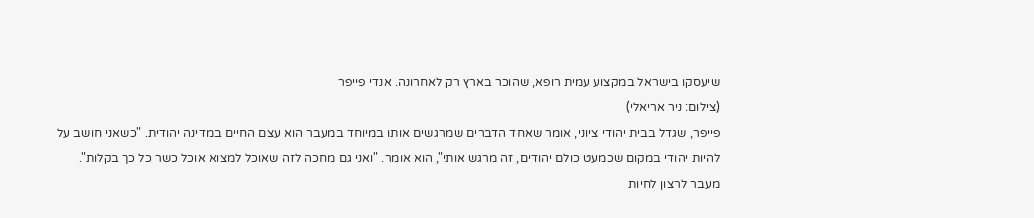שיעסקו בישראל במקצוע עמית רופא, שהוכר בארץ רק לאחרונה. אנדי פייפר
(צילום: ניר אריאלי)
פייפר, שגדל בבית יהודי ציוני, אומר שאחד הדברים שמרגשים אותו במיוחד במעבר הוא עצם החיים במדינה יהודית. "כשאני חושב על להיות יהודי במקום שכמעט כולם יהודים, זה מרגש אותי", הוא אומר. "ואני גם מחכה לזה שאוכל למצוא אוכל כשר כל כך בקלות".
מעבר לרצון לחיות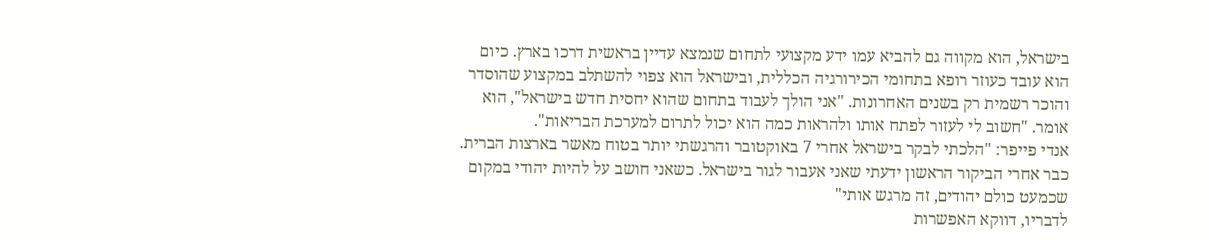בישראל, הוא מקווה גם להביא עמו ידע מקצועי לתחום שנמצא עדיין בראשית דרכו בארץ. כיום הוא עובד כעוזר רופא בתחומי הכירורגיה הכללית, ובישראל הוא צפוי להשתלב במקצוע שהוסדר והוכר רשמית רק בשנים האחרונות. "אני הולך לעבוד בתחום שהוא יחסית חדש בישראל", הוא אומר. "חשוב לי לעזור לפתח אותו ולהראות כמה הוא יכול לתרום למערכת הבריאות".
אנדי פייפר: "הלכתי לבקר בישראל אחרי 7 באוקטובר והרגשתי יותר בטוח מאשר בארצות הברית. כבר אחרי הביקור הראשון ידעתי שאני אעבור לגור בישראל. כשאני חושב על להיות יהודי במקום שכמעט כולם יהודים, זה מרגש אותי"
לדבריו, דווקא האפשרות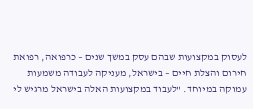לעסוק במקצועות שבהם עסק במשך שנים – כרפואה, רפואת חירום והצלת חיים – בישראל, מעניקה לעבודה משמעות עמוקה במיוחד. "לעבוד במקצועות האלה בישראל מרגיש לי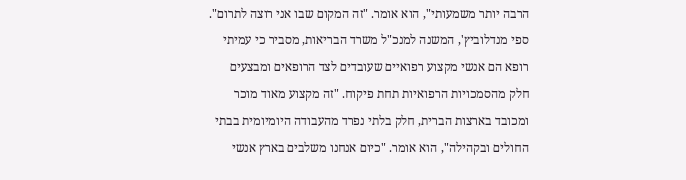הרבה יותר משמעותי", הוא אומר. "זה המקום שבו אני רוצה לתרום".
ספי מנדלוביץ', המשנה למנכ"ל משרד הבריאות, מסביר כי עמיתי רופא הם אנשי מקצוע רפואיים שעובדים לצד הרופאים ומבצעים חלק מהסמכויות הרפואיות תחת פיקוח. "זה מקצוע מאוד מוכר ומכובד בארצות הברית, חלק בלתי נפרד מהעבודה היומיומית בבתי החולים ובקהילה", הוא אומר. "כיום אנחנו משלבים בארץ אנשי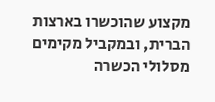מקצוע שהוכשרו בארצות הברית, ובמקביל מקימים מסלולי הכשרה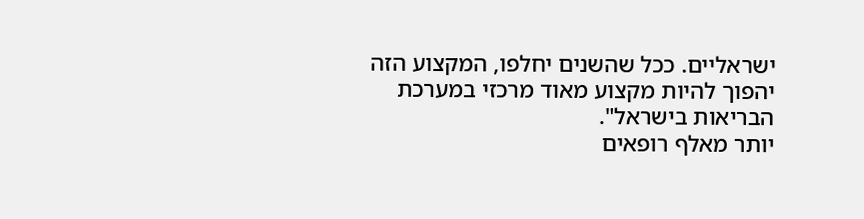ישראליים. ככל שהשנים יחלפו, המקצוע הזה יהפוך להיות מקצוע מאוד מרכזי במערכת הבריאות בישראל".
יותר מאלף רופאים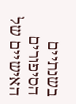בשנתיים
הסיפורים האישיים של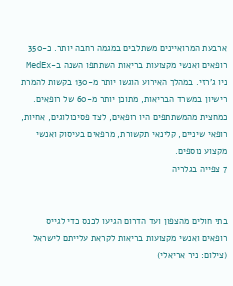ארבעת המרואיינים משתלבים במגמה רחבה יותר. כ-350 רופאים ואנשי מקצועות בריאות השתתפו השנה ב-MedEx ניו ג'רזי. במהלך האירוע הוגשו יותר מ-130 בקשות להמרת רישיון במשרד הבריאות, מתוכן יותר מ-60 של רופאים. כמחצית מהמשתתפים היו רופאים, לצד פסיכולוגים, אחיות, רופאי שיניים, קלינאי תקשורת, מרפאים בעיסוק ואנשי מקצוע נוספים.
7 צפייה בגלריה


בתי חולים מהצפון ועד הדרום הגיעו לכנס כדי לגייס רופאים ואנשי מקצועות בריאות לקראת עלייתם לישראל
(צילום: ניר אריאלי)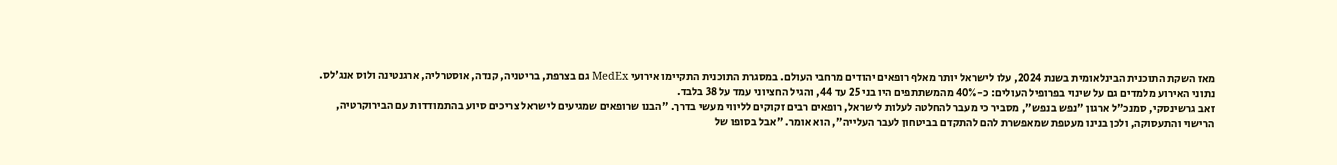מאז השקת התוכנית הבינלאומית בשנת 2024, עלו לישראל יותר מאלף רופאים יהודים מרחבי העולם. במסגרת התוכנית התקיימו אירועי MedEx גם בצרפת, בריטניה, קנדה, אוסטרליה, ארגנטינה ולוס אנג'לס. נתוני האירוע מלמדים גם על שינוי בפרופיל העולים: כ-40% מהמשתתפים היו בני 25 עד 44, והגיל החציוני עמד על 38 בלבד.
זאב גרשינסקי, סמנכ"ל ארגון "נפש בנפש", מסביר כי מעבר להחלטה לעלות לישראל, רופאים רבים זקוקים לליווי מעשי בדרך. "הבנו שרופאים שמגיעים לישראל צריכים סיוע בהתמודדות עם הבירוקרטיה, הרישוי והתעסוקה, ולכן בנינו מעטפת שמאפשרת להם להתקדם בביטחון לעבר העלייה", הוא אומר. "אבל בסופו של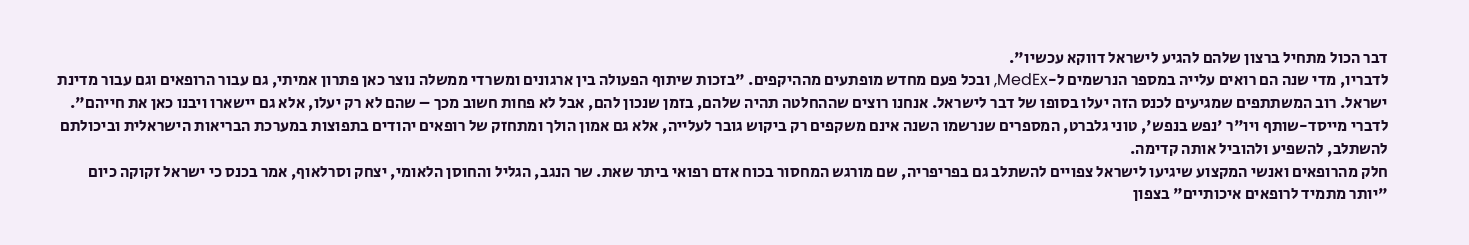דבר הכול מתחיל ברצון שלהם להגיע לישראל דווקא עכשיו".
לדבריו, מדי שנה הם רואים עלייה במספר הנרשמים ל-MedEx, ובכל פעם מחדש מופתעים מההיקפים. "בזכות שיתוף הפעולה בין ארגונים ומשרדי ממשלה נוצר כאן פתרון אמיתי, גם עבור הרופאים וגם עבור מדינת ישראל. רוב המשתתפים שמגיעים לכנס הזה יעלו בסופו של דבר לישראל. אנחנו רוצים שההחלטה תהיה שלהם, בזמן שנכון להם, אבל לא פחות חשוב מכך – שהם לא רק יעלו, אלא גם יישארו ויבנו כאן את חייהם".
לדברי מייסד-שותף ויו"ר 'נפש בנפש', טוני גלברט, המספרים שנרשמו השנה אינם משקפים רק ביקוש גובר לעלייה, אלא גם אמון הולך ומתחזק של רופאים יהודים בתפוצות במערכת הבריאות הישראלית וביכולתם להשתלב, להשפיע ולהוביל אותה קדימה.
חלק מהרופאים ואנשי המקצוע שיגיעו לישראל צפויים להשתלב גם בפריפריה, שם מורגש המחסור בכוח אדם רפואי ביתר שאת. שר הנגב, הגליל והחוסן הלאומי, יצחק וסרלאוף, אמר בכנס כי ישראל זקוקה כיום "יותר מתמיד לרופאים איכותיים" בצפון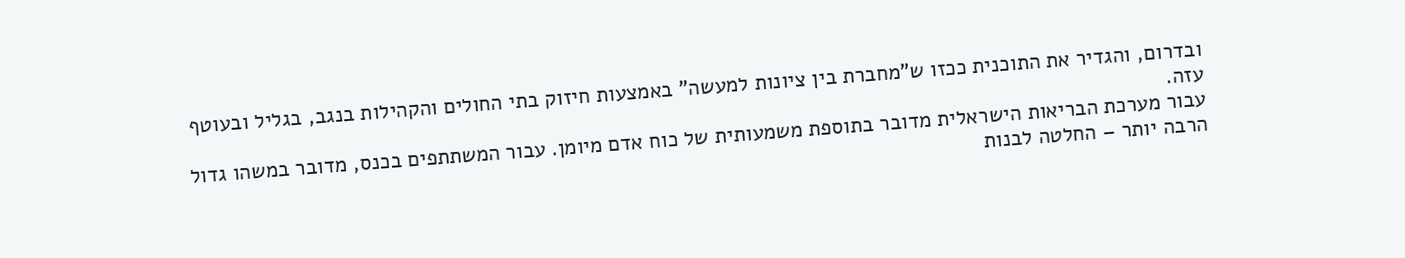ובדרום, והגדיר את התוכנית ככזו ש"מחברת בין ציונות למעשה" באמצעות חיזוק בתי החולים והקהילות בנגב, בגליל ובעוטף עזה.
עבור מערכת הבריאות הישראלית מדובר בתוספת משמעותית של כוח אדם מיומן. עבור המשתתפים בכנס, מדובר במשהו גדול הרבה יותר – החלטה לבנות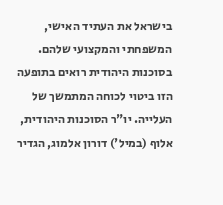בישראל את העתיד האישי, המשפחתי והמקצועי שלהם. בסוכנות היהודית רואים בתופעה הזו ביטוי לכוחה המתמשך של העלייה. יו"ר הסוכנות היהודית, אלוף (במיל') דורון אלמוג, הגדיר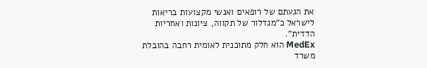את הגעתם של רופאים ואנשי מקצועות בריאות לישראל כ"מגדלור של תקווה, ציונות ואחריות הדדית".
MedEx הוא חלק מתוכנית לאומית רחבה בהובלת משרד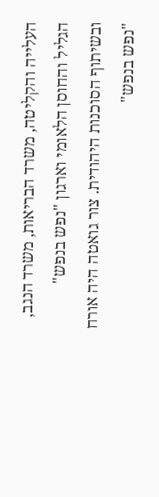העלייה והקליטה, משרד הבריאות, משרד הנגב, הגליל והחוסן הלאומי וארגון "נפש בנפש" ובשיתוף הסוכנות היהודית. צור גואטה היה אורח "נפש בנפש"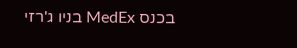בכנס MedEx בניו ג'רזי